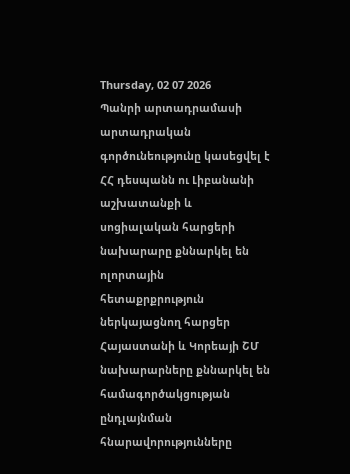Thursday, 02 07 2026
Պանրի արտադրամասի արտադրական գործունեությունը կասեցվել է
ՀՀ դեսպանն ու Լիբանանի աշխատանքի և սոցիալական հարցերի նախարարը քննարկել են ոլորտային հետաքրքրություն ներկայացնող հարցեր
Հայաստանի և Կորեայի ՇՄ նախարարները քննարկել են համագործակցության ընդլայնման հնարավորությունները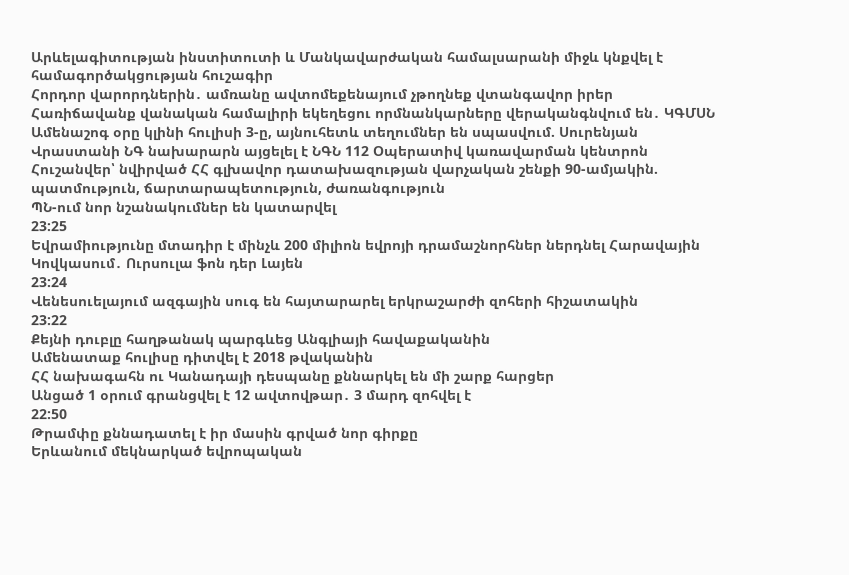Արևելագիտության ինստիտուտի և Մանկավարժական համալսարանի միջև կնքվել է համագործակցության հուշագիր
Հորդոր վարորդներին․ ամռանը ավտոմեքենայում չթողնեք վտանգավոր իրեր
Հառիճավանք վանական համալիրի եկեղեցու որմնանկարները վերականգնվում են․ ԿԳՄՍՆ
Ամենաշոգ օրը կլինի հուլիսի 3-ը, այնուհետև տեղումներ են սպասվում. Սուրենյան
Վրաստանի ՆԳ նախարարն այցելել է ՆԳՆ 112 Օպերատիվ կառավարման կենտրոն
Հուշանվեր՝ նվիրված ՀՀ գլխավոր դատախազության վարչական շենքի 90-ամյակին. պատմություն, ճարտարապետություն, ժառանգություն
ՊՆ-ում նոր նշանակումներ են կատարվել
23:25
Եվրամիությունը մտադիր է մինչև 200 միլիոն եվրոյի դրամաշնորհներ ներդնել Հարավային Կովկասում․ Ուրսուլա ֆոն դեր Լայեն
23:24
Վենեսուելայում ազգային սուգ են հայտարարել երկրաշարժի զոհերի հիշատակին
23:22
Քեյնի դուբլը հաղթանակ պարգևեց Անգլիայի հավաքականին
Ամենատաք հուլիսը դիտվել է 2018 թվականին
ՀՀ նախագահն ու Կանադայի դեսպանը քննարկել են մի շարք հարցեր
Անցած 1 օրում գրանցվել է 12 ավտովթար․ 3 մարդ զոհվել է
22:50
Թրամփը քննադատել է իր մասին գրված նոր գիրքը
Երևանում մեկնարկած եվրոպական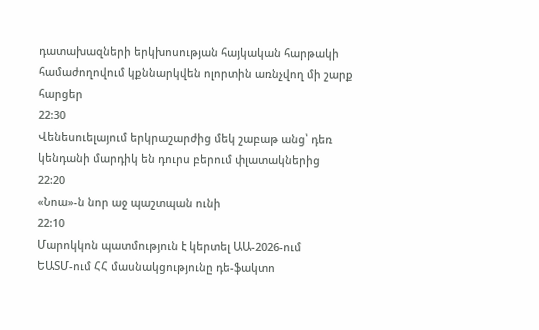դատախազների երկխոսության հայկական հարթակի համաժողովում կքննարկվեն ոլորտին առնչվող մի շարք հարցեր
22:30
Վենեսուելայում երկրաշարժից մեկ շաբաթ անց՝ դեռ կենդանի մարդիկ են դուրս բերում փլատակներից
22:20
«Նոա»-ն նոր աջ պաշտպան ունի
22:10
Մարոկկոն պատմություն է կերտել ԱԱ-2026-ում
ԵԱՏՄ-ում ՀՀ մասնակցությունը դե-ֆակտո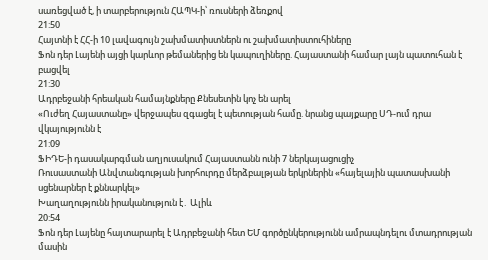սառեցված է, ի տարբերություն ՀԱՊԿ-ի՝ ռուսների ձեռքով
21:50
Հայտնի է ՀՀ-ի 10 լավագույն շախմատիստներն ու շախմատիստուհիները
Ֆոն դեր Լայենի այցի կարևոր թեմաներից են կապուղիները. Հայաստանի համար լայն պատուհան է բացվել
21:30
Ադրբեջանի հրեական համայնքները Քնեսետին կոչ են արել
«Ուժեղ Հայաստանը» վերջապես զգացել է պետության համը. նրանց պայքարը ՍԴ-ում դրա վկայությունն է
21:09
ՖԻԴԵ-ի դասակարգման աղյուսակում Հայաստանն ունի 7 ներկայացուցիչ
Ռուսաստանի Անվտանգության խորհուրդը մերձբալթյան երկրներին «հայելային պատասխանի սցենարներ է քննարկել»
Խաղաղությունն իրականություն է․ Ալիև
20:54
Ֆոն դեր Լայենը հայտարարել է Ադրբեջանի հետ ԵՄ գործընկերությունն ամրապնդելու մտադրության մասին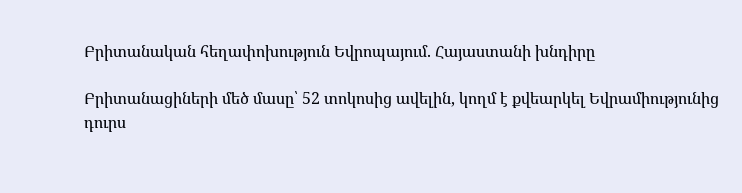Բրիտանական հեղափոխություն Եվրոպայում. Հայաստանի խնդիրը

Բրիտանացիների մեծ մասը՝ 52 տոկոսից ավելին, կողմ է քվեարկել Եվրամիությունից դուրս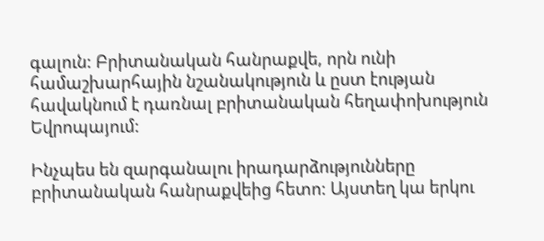գալուն: Բրիտանական հանրաքվե, որն ունի համաշխարհային նշանակություն և ըստ էության հավակնում է դառնալ բրիտանական հեղափոխություն Եվրոպայում:

Ինչպես են զարգանալու իրադարձությունները բրիտանական հանրաքվեից հետո: Այստեղ կա երկու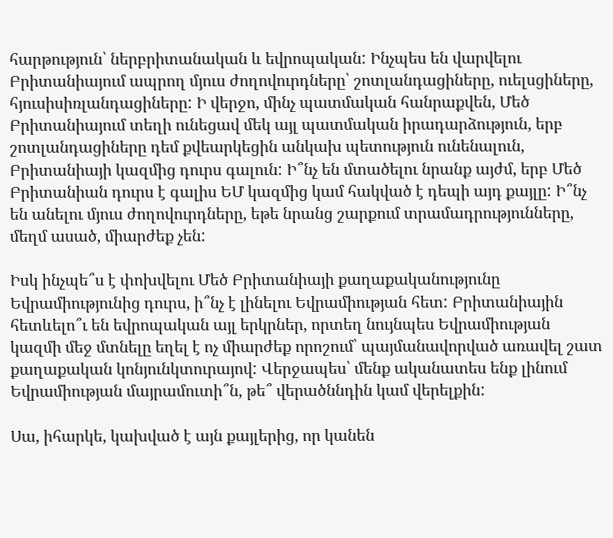հարթություն՝ ներբրիտանական և եվրոպական: Ինչպես են վարվելու Բրիտանիայում ապրող մյուս ժողովուրդները՝ շոտլանդացիները, ուելսցիները, հյուսիսիռլանդացիները: Ի վերջո, մինչ պատմական հանրաքվեն, Մեծ Բրիտանիայում տեղի ունեցավ մեկ այլ պատմական իրադարձություն, երբ շոտլանդացիները դեմ քվեարկեցին անկախ պետություն ունենալուն, Բրիտանիայի կազմից դուրս գալուն: Ի՞նչ են մտածելու նրանք այժմ, երբ Մեծ Բրիտանիան դուրս է գալիս ԵՄ կազմից կամ հակված է դեպի այդ քայլը: Ի՞նչ են անելու մյուս ժողովուրդները, եթե նրանց շարքում տրամադրությունները, մեղմ ասած, միարժեք չեն:

Իսկ ինչպե՞ս է փոխվելու Մեծ Բրիտանիայի քաղաքականությունը Եվրամիությունից դուրս, ի՞նչ է լինելու Եվրամիության հետ: Բրիտանիային հետևելո՞ւ են եվրոպական այլ երկրներ, որտեղ նույնպես Եվրամիության կազմի մեջ մտնելը եղել է ոչ միարժեք որոշում՝ պայմանավորված առավել շատ քաղաքական կոնյունկտուրայով: Վերջապես՝ մենք ականատես ենք լինում Եվրամիության մայրամուտի՞ն, թե՞ վերածննդին կամ վերելքին:

Սա, իհարկե, կախված է այն քայլերից, որ կանեն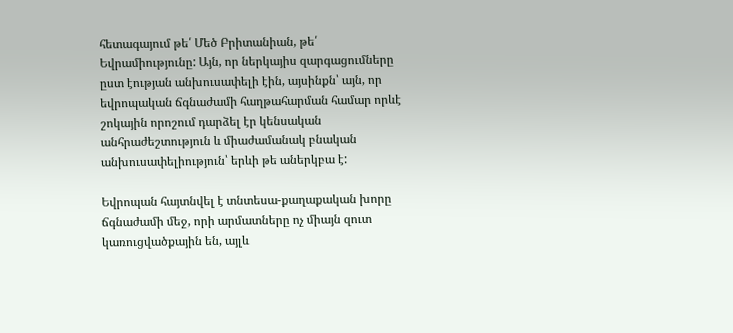հետագայում թե՛ Մեծ Բրիտանիան, թե՛ Եվրամիությունը: Այն, որ ներկայիս զարգացումները ըստ էության անխուսափելի էին, այսինքն՝ այն, որ եվրոպական ճգնաժամի հաղթահարման համար որևէ շոկային որոշում դարձել էր կենսական անհրաժեշտություն և միաժամանակ բնական անխուսափելիություն՝ երևի թե աներկբա է:

Եվրոպան հայտնվել է տնտեսա-քաղաքական խորը ճգնաժամի մեջ, որի արմատները ոչ միայն զուտ կառուցվածքային են, այլև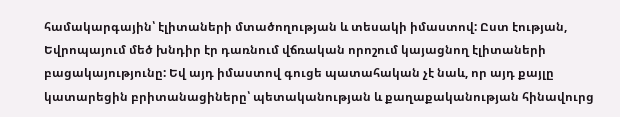համակարգային՝ էլիտաների մտածողության և տեսակի իմաստով: Ըստ էության, Եվրոպայում մեծ խնդիր էր դառնում վճռական որոշում կայացնող էլիտաների բացակայությունը: Եվ այդ իմաստով գուցե պատահական չէ նաև, որ այդ քայլը կատարեցին բրիտանացիները՝ պետականության և քաղաքականության հինավուրց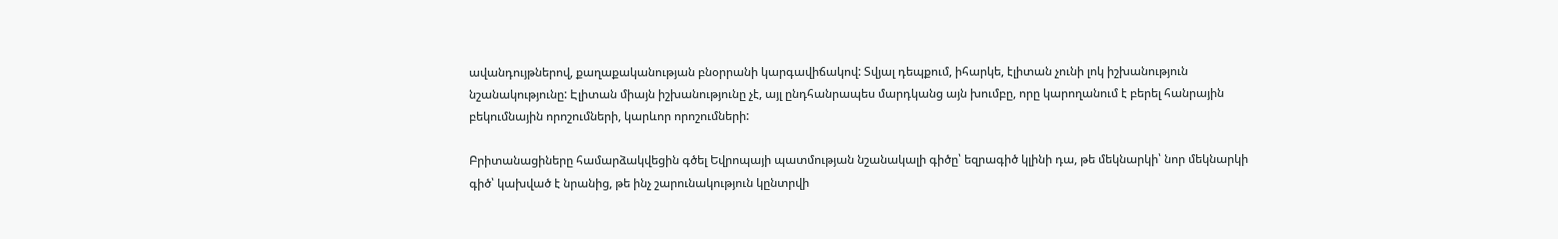ավանդույթներով, քաղաքականության բնօրրանի կարգավիճակով: Տվյալ դեպքում, իհարկե, էլիտան չունի լոկ իշխանություն նշանակությունը: Էլիտան միայն իշխանությունը չէ, այլ ընդհանրապես մարդկանց այն խումբը, որը կարողանում է բերել հանրային բեկումնային որոշումների, կարևոր որոշումների:

Բրիտանացիները համարձակվեցին գծել Եվրոպայի պատմության նշանակալի գիծը՝ եզրագիծ կլինի դա, թե մեկնարկի՝ նոր մեկնարկի գիծ՝ կախված է նրանից, թե ինչ շարունակություն կընտրվի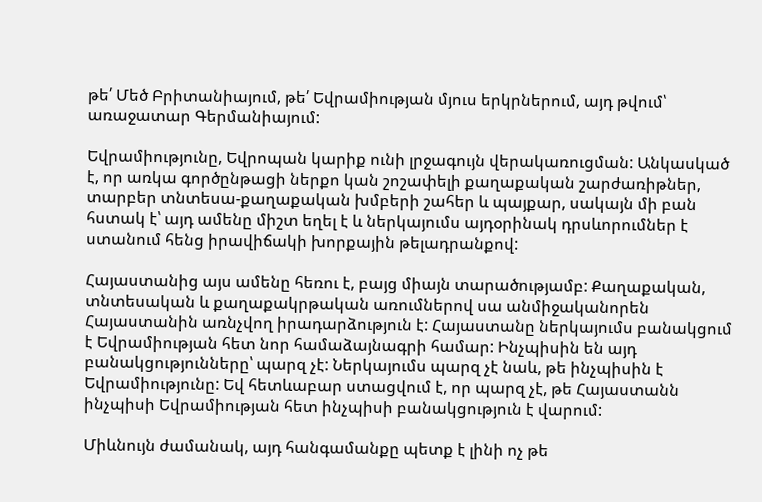թե՛ Մեծ Բրիտանիայում, թե՛ Եվրամիության մյուս երկրներում, այդ թվում՝ առաջատար Գերմանիայում:

Եվրամիությունը, Եվրոպան կարիք ունի լրջագույն վերակառուցման: Անկասկած է, որ առկա գործընթացի ներքո կան շոշափելի քաղաքական շարժառիթներ, տարբեր տնտեսա-քաղաքական խմբերի շահեր և պայքար, սակայն մի բան հստակ է՝ այդ ամենը միշտ եղել է և ներկայումս այդօրինակ դրսևորումներ է ստանում հենց իրավիճակի խորքային թելադրանքով:

Հայաստանից այս ամենը հեռու է, բայց միայն տարածությամբ: Քաղաքական, տնտեսական և քաղաքակրթական առումներով սա անմիջականորեն Հայաստանին առնչվող իրադարձություն է: Հայաստանը ներկայումս բանակցում է Եվրամիության հետ նոր համաձայնագրի համար: Ինչպիսին են այդ բանակցությունները՝ պարզ չէ: Ներկայումս պարզ չէ նաև, թե ինչպիսին է Եվրամիությունը: Եվ հետևաբար ստացվում է, որ պարզ չէ, թե Հայաստանն ինչպիսի Եվրամիության հետ ինչպիսի բանակցություն է վարում:

Միևնույն ժամանակ, այդ հանգամանքը պետք է լինի ոչ թե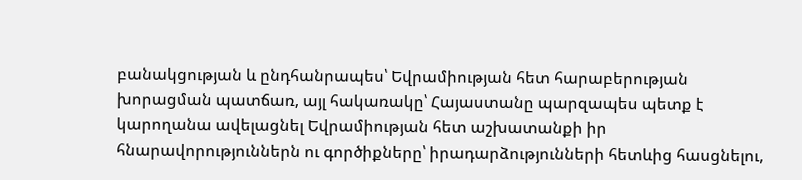բանակցության և ընդհանրապես՝ Եվրամիության հետ հարաբերության խորացման պատճառ, այլ հակառակը՝ Հայաստանը պարզապես պետք է կարողանա ավելացնել Եվրամիության հետ աշխատանքի իր հնարավորություններն ու գործիքները՝ իրադարձությունների հետևից հասցնելու,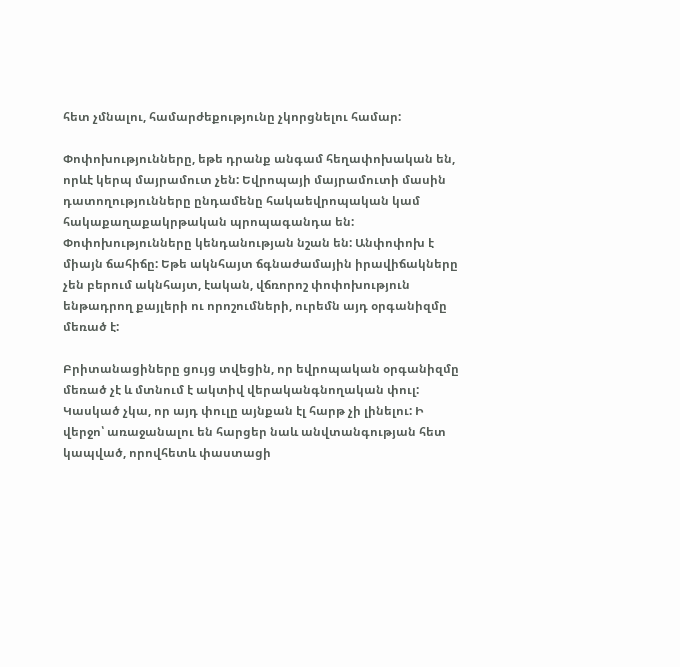հետ չմնալու, համարժեքությունը չկորցնելու համար:

Փոփոխությունները, եթե դրանք անգամ հեղափոխական են, որևէ կերպ մայրամուտ չեն: Եվրոպայի մայրամուտի մասին դատողությունները ընդամենը հակաեվրոպական կամ հակաքաղաքակրթական պրոպագանդա են: Փոփոխությունները կենդանության նշան են: Անփոփոխ է միայն ճահիճը: Եթե ակնհայտ ճգնաժամային իրավիճակները չեն բերում ակնհայտ, էական, վճռորոշ փոփոխություն ենթադրող քայլերի ու որոշումների, ուրեմն այդ օրգանիզմը մեռած է:

Բրիտանացիները ցույց տվեցին, որ եվրոպական օրգանիզմը մեռած չէ և մտնում է ակտիվ վերականգնողական փուլ: Կասկած չկա, որ այդ փուլը այնքան էլ հարթ չի լինելու: Ի վերջո՝ առաջանալու են հարցեր նաև անվտանգության հետ կապված, որովհետև փաստացի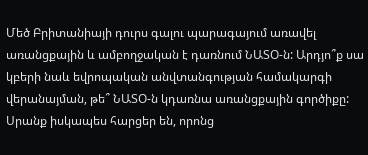Մեծ Բրիտանիայի դուրս գալու պարագայում առավել առանցքային և ամբողջական է դառնում ՆԱՏՕ-ն: Արդյո՞ք սա կբերի նաև եվրոպական անվտանգության համակարգի վերանայման, թե՞ ՆԱՏՕ-ն կդառնա առանցքային գործիքը: Սրանք իսկապես հարցեր են, որոնց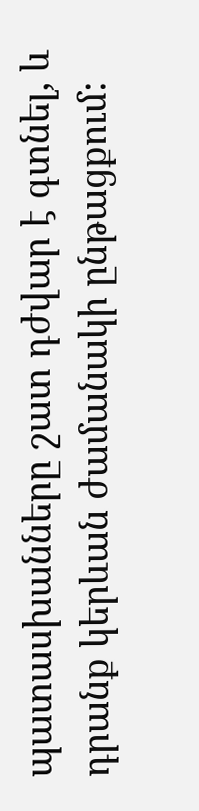պատասխանները շատ դժվար է գտնել, և դրանք կերևան ժամանակի ընթացքում: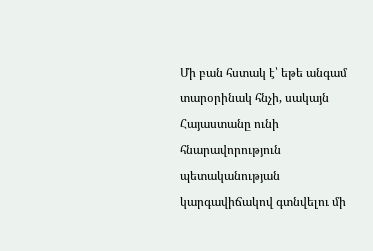Մի բան հստակ է՝ եթե անգամ տարօրինակ հնչի, սակայն Հայաստանը ունի հնարավորություն պետականության կարգավիճակով գտնվելու մի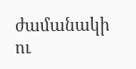ժամանակի ու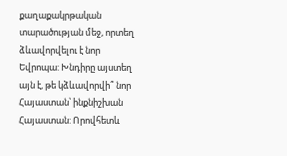քաղաքակրթական տարածության մեջ, որտեղ ձևավորվելու է նոր Եվրոպա: Խնդիրը այստեղ այն է, թե կձևավորվի՞ նոր Հայաստան՝ ինքնիշխան Հայաստան: Որովհետև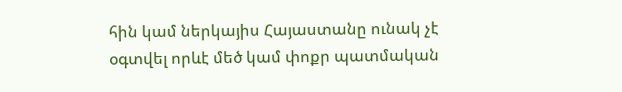հին կամ ներկայիս Հայաստանը ունակ չէ օգտվել որևէ մեծ կամ փոքր պատմական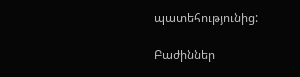պատեհությունից:

Բաժիններ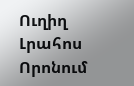Ուղիղ
Լրահոս
Որոնում